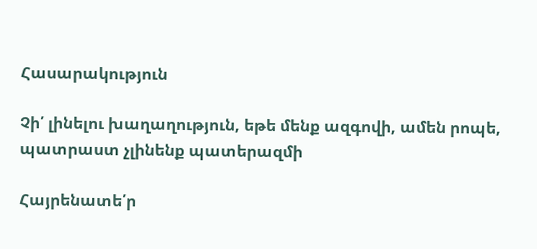Հասարակություն

Չի՛ լինելու խաղաղություն, եթե մենք ազգովի, ամեն րոպե, պատրաստ չլինենք պատերազմի

Հայրենատե՛ր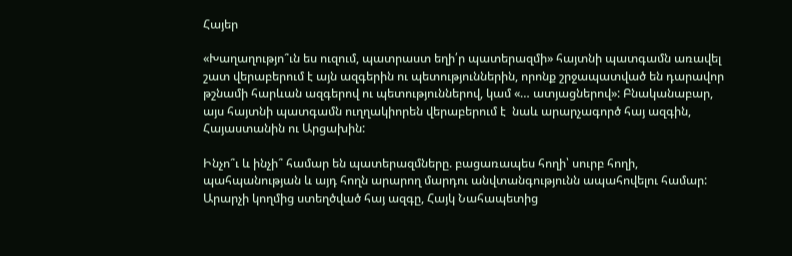Հայեր

«Խաղաղությո՞ւն ես ուզում, պատրաստ եղի՛ր պատերազմի» հայտնի պատգամն առավել շատ վերաբերում է այն ազգերին ու պետություններին, որոնք շրջապատված են դարավոր թշնամի հարևան ազգերով ու պետություններով, կամ «… ատյացներով»: Բնականաբար, այս հայտնի պատգամն ուղղակիորեն վերաբերում է  նաև արարչագործ հայ ազգին, Հայաստանին ու Արցախին:

Ինչո՞ւ և ինչի՞ համար են պատերազմները. բացառապես հողի՝ սուրբ հողի, պահպանության և այդ հողն արարող մարդու անվտանգությունն ապահովելու համար: Արարչի կողմից ստեղծված հայ ազգը, Հայկ Նահապետից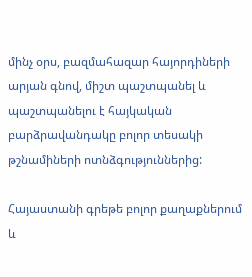մինչ օրս, բազմահազար հայորդիների արյան գնով, միշտ պաշտպանել և պաշտպանելու է հայկական բարձրավանդակը բոլոր տեսակի թշնամիների ոտնձգություններից:

Հայաստանի գրեթե բոլոր քաղաքներում և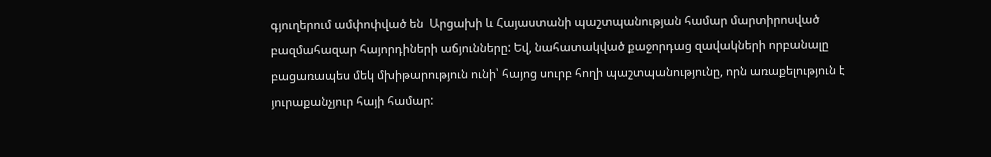գյուղերում ամփոփված են  Արցախի և Հայաստանի պաշտպանության համար մարտիրոսված բազմահազար հայորդիների աճյունները: Եվ, նահատակված քաջորդաց զավակների որբանալը բացառապես մեկ մխիթարություն ունի՝ հայոց սուրբ հողի պաշտպանությունը, որն առաքելություն է յուրաքանչյուր հայի համար: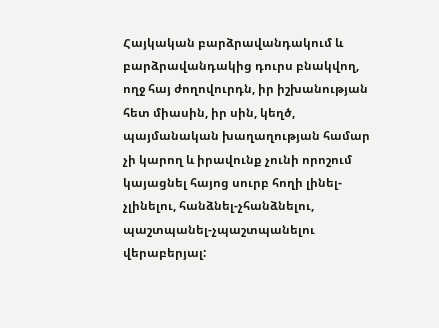Հայկական բարձրավանդակում և բարձրավանդակից դուրս բնակվող, ողջ հայ ժողովուրդն, իր իշխանության հետ միասին, իր սին, կեղծ,  պայմանական խաղաղության համար չի կարող և իրավունք չունի որոշում կայացնել հայոց սուրբ հողի լինել-չլինելու, հանձնել-չհանձնելու, պաշտպանել-չպաշտպանելու վերաբերյալ: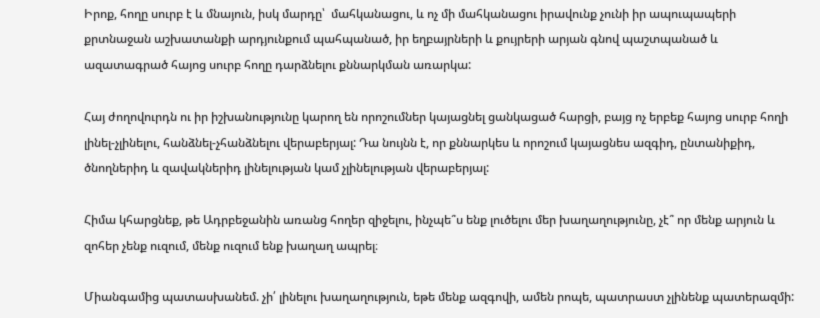Իրոք, հողը սուրբ է և մնայուն, իսկ մարդը՝  մահկանացու, և ոչ մի մահկանացու իրավունք չունի իր ապուպապերի քրտնաջան աշխատանքի արդյունքում պահպանած, իր եղբայրների և քույրերի արյան գնով պաշտպանած և ազատագրած հայոց սուրբ հողը դարձնելու քննարկման առարկա:

Հայ ժողովուրդն ու իր իշխանությունը կարող են որոշումներ կայացնել ցանկացած հարցի, բայց ոչ երբեք հայոց սուրբ հողի լինել-չլինելու, հանձնել-չհանձնելու վերաբերյալ: Դա նույնն է, որ քննարկես և որոշում կայացնես ազգիդ, ընտանիքիդ, ծնողներիդ և զավակներիդ լինելության կամ չլինելության վերաբերյալ:

Հիմա կհարցնեք, թե Ադրբեջանին առանց հողեր զիջելու, ինչպե՞ս ենք լուծելու մեր խաղաղությունը, չէ՞ որ մենք արյուն և զոհեր չենք ուզում, մենք ուզում ենք խաղաղ ապրել։

Միանգամից պատասխանեմ. չի՛ լինելու խաղաղություն, եթե մենք ազգովի, ամեն րոպե, պատրաստ չլինենք պատերազմի: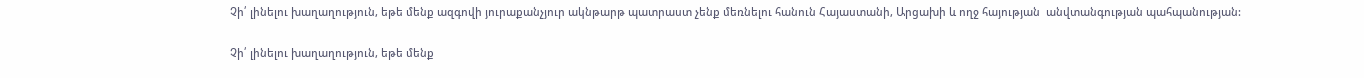Չի՛ լինելու խաղաղություն, եթե մենք ազգովի յուրաքանչյուր ակնթարթ պատրաստ չենք մեռնելու հանուն Հայաստանի, Արցախի և ողջ հայության  անվտանգության պահպանության:

Չի՛ լինելու խաղաղություն, եթե մենք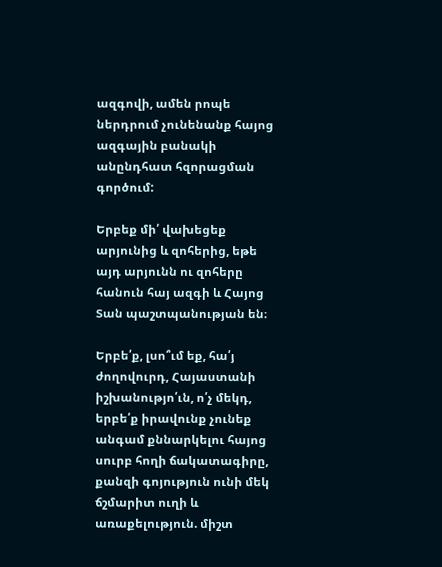ազգովի, ամեն րոպե ներդրում չունենանք հայոց ազգային բանակի անընդհատ հզորացման գործում:

Երբեք մի՛ վախեցեք արյունից և զոհերից, եթե այդ արյունն ու զոհերը հանուն հայ ազգի և Հայոց Տան պաշտպանության են։

Երբե՛ք, լսո՞ւմ եք, հա՛յ ժողովուրդ, Հայաստանի իշխանությո՛ւն, ո՛չ մեկդ, երբե՛ք իրավունք չունեք անգամ քննարկելու հայոց սուրբ հողի ճակատագիրը, քանզի գոյություն ունի մեկ ճշմարիտ ուղի և առաքելություն. միշտ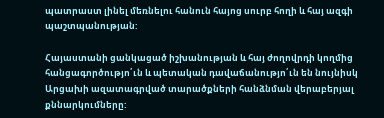պատրաստ լինել մեռնելու հանուն հայոց սուրբ հողի և հայ ազգի պաշտպանության:

Հայաստանի ցանկացած իշխանության և հայ ժողովրդի կողմից հանցագործությո՛ւն և պետական դավաճանությո՛ւն են նույնիսկ Արցախի ազատագրված տարածքների հանձնման վերաբերյալ քննարկումները: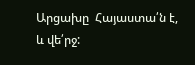Արցախը  Հայաստա՛ն է, և վե՛րջ: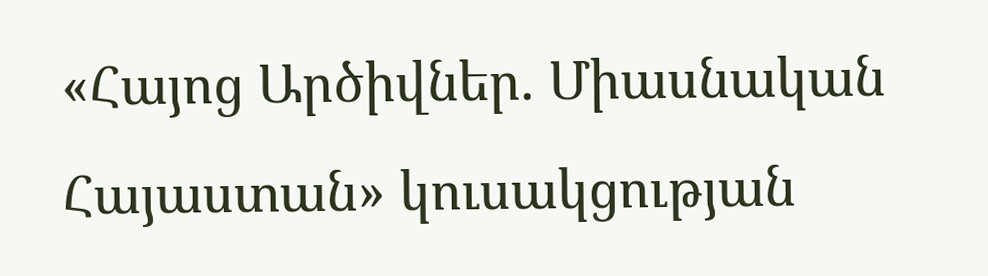«Հայոց Արծիվներ. Միասնական Հայաստան» կուսակցության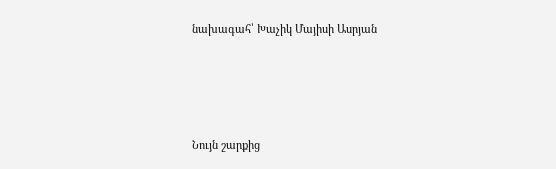նախագահ՝ Խաչիկ Մայիսի Ասրյան





Նույն շարքից